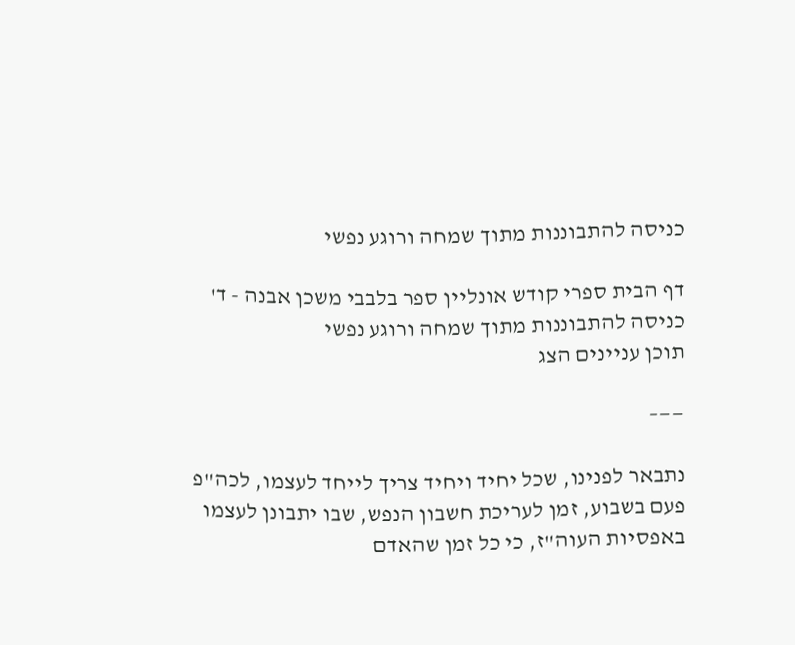כניסה להתבוננות מתוך שמחה ורוגע נפשי

דף הבית ספרי קודש אונליין ספר בלבבי משכן אבנה - ד' כניסה להתבוננות מתוך שמחה ורוגע נפשי
תוכן עניינים הצג

——–

נתבאר לפנינו, שכל יחיד ויחיד צריך לייחד לעצמו, לכה"פ פעם בשבוע, זמן לעריכת חשבון הנפש, שבו יתבונן לעצמו באפסיות העוה"ז, כי כל זמן שהאדם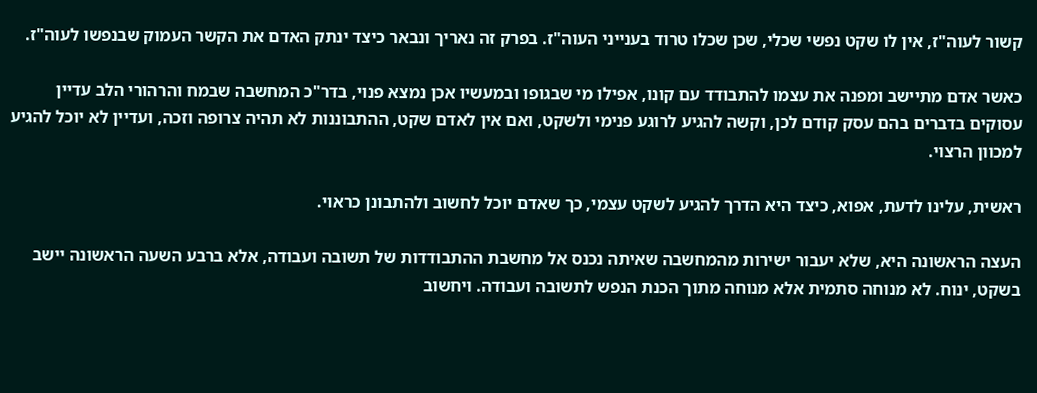קשור לעוה"ז, אין לו שקט נפשי שכלי, שכן שכלו טרוד בענייני העוה"ז. בפרק זה נאריך ונבאר כיצד ינתק האדם את הקשר העמוק שבנפשו לעוה"ז.

כאשר אדם מתיישב ומפנה את עצמו להתבודד עם קונו, אפילו מי שבגופו ובמעשיו אכן נמצא פנוי, בדר"כ המחשבה שבמח והרהורי הלב עדיין עסוקים בדברים בהם עסק קודם לכן, וקשה להגיע לרוגע פנימי ולשקט, ואם אין לאדם שקט, ההתבוננות לא תהיה צרופה וזכה, ועדיין לא יוכל להגיע למכוון הרצוי.

ראשית, עלינו לדעת, אפוא, כיצד היא הדרך להגיע לשקט עצמי, כך שאדם יוכל לחשוב ולהתבונן כראוי.

העצה הראשונה היא, שלא יעבור ישירות מהמחשבה שאיתה נכנס אל מחשבת ההתבודדות של תשובה ועבודה, אלא ברבע השעה הראשונה יישב בשקט, ינוח. לא מנוחה סתמית אלא מנוחה מתוך הכנת הנפש לתשובה ועבודה. ויחשוב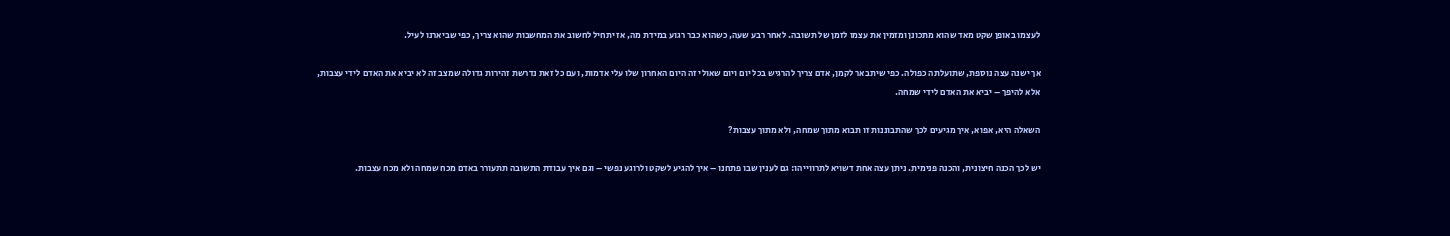לעצמו באופן שקט מאד שהוא מתכונן ומזמין את עצמו לזמן של תשובה. לאחר רבע שעה, כשהוא כבר רגוע במידת מה, אז יתחיל לחשוב את המחשבות שהוא צריך, כפי שביארנו לעיל.

אך ישנה עצה נוספת, שתועלתה כפולה. כפי שיתבאר לקמן, אדם צריך להרגיש בכל יום ויום שאולי זה היום האחרון שלו עלי אדמות, ועם כל זאת נדרשת זהירות גדולה שמצב זה לא יביא את האדם לידי עצבות, אלא להיפך – יביא את האדם לידי שמחה.

השאלה היא, אפוא, איך מגיעים לכך שהתבוננות זו תבוא מתוך שמחה, ולא מתוך עצבות?

יש לכך הכנה חיצונית, והכנה פנימית. ניתן עצה אחת דשויא לתרווייהו: גם לענין שבו פתחנו – איך להגיע לשקט ולרוגע נפשי – וגם איך עבודת התשובה תתעורר באדם מכח שמחה ולא מכח עצבות.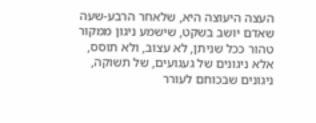העצה היעוצה היא, שלאחר הרבע-שעה שאדם יושב בשקט, שישמע ניגון ממקור טהור ככל שניתן, לא עצוב, ולא תוסס, אלא ניגונים של געגועים, של תשוקה, ניגונים שבכוחם לעורר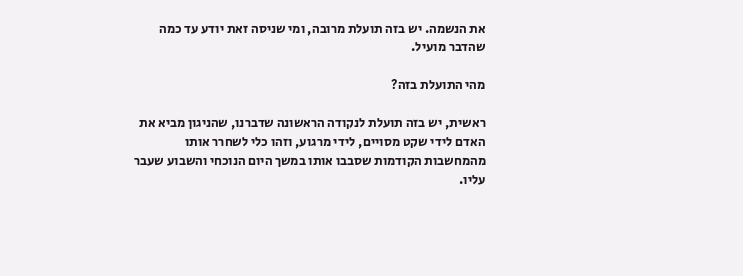את הנשמה. יש בזה תועלת מרובה, ומי שניסה זאת יודע עד כמה שהדבר מועיל.

מהי התועלת בזה?

ראשית, יש בזה תועלת לנקודה הראשונה שדברנו, שהניגון מביא את האדם לידי שקט מסויים, לידי מרגוע, וזהו כלי לשחרר אותו מהמחשבות הקודמות שסבבו אותו במשך היום הנוכחי והשבוע שעבר עליו.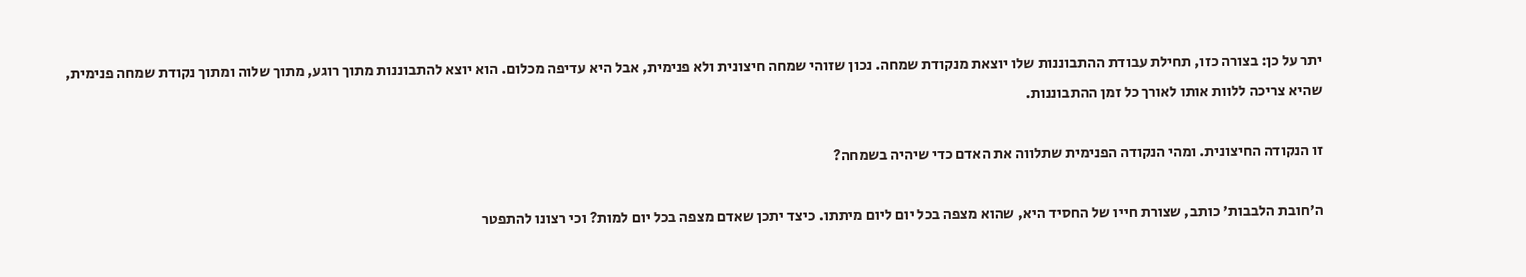יתר על כן: בצורה כזו, תחילת עבודת ההתבוננות שלו יוצאת מנקודת שמחה. נכון שזוהי שמחה חיצונית ולא פנימית, אבל היא עדיפה מכלום. הוא יוצא להתבוננות מתוך רוגע, מתוך שלוה ומתוך נקודת שמחה פנימית, שהיא צריכה ללוות אותו לאורך כל זמן ההתבוננות.

זו הנקודה החיצונית. ומהי הנקודה הפנימית שתלווה את האדם כדי שיהיה בשמחה?

ה'חובת הלבבות' כותב, שצורת חייו של החסיד היא, שהוא מצפה בכל יום ליום מיתתו. כיצד יתכן שאדם מצפה בכל יום למות? וכי רצונו להתפטר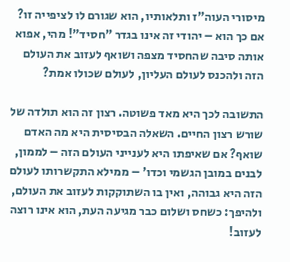מיסורי העוה"ז ותלאותיו, הוא שגורם לו לציפייה זו? אם כך הוא – יהודי זה אינו בגדר "חסיד"! מהי, אפוא אותה סיבה שהחסיד מצפה ושואף לעזוב את העולם הזה ולהכנס לעולם העליון, לעולם שכולו אמת?

התשובה לכך היא מאד פשוטה. רצון זה הוא תולדה של שורש רצון החיים. השאלה הבסיסית היא מה האדם שואף? אם שאיפתו היא לענייני העולם הזה – לממון, לבנים במובן הגשמי וכדו' – ממילא התקשרותו לעולם הזה היא גבוהה, ואין בו השתוקקות לעזוב את העולם, ולהיפך: כשחס ושלום כבר מגיעה העת, הוא אינו רוצה לעזוב!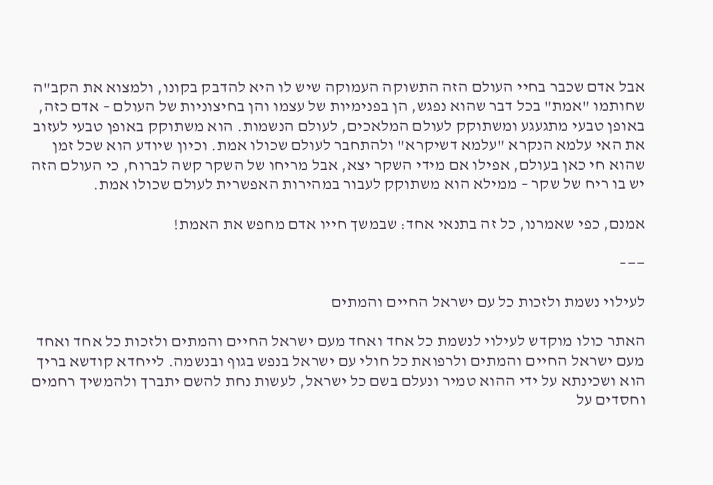אבל אדם שכבר בחיי העולם הזה התשוקה העמוקה שיש לו היא להדבק בקונו, ולמצוא את הקב"ה שחותמו "אמת" בכל דבר שהוא נפגש, הן בפנימיות של עצמו והן בחיצוניות של העולם – אדם כזה, באופן טבעי מתגעגע ומשתוקק לעולם המלאכים, לעולם הנשמות. הוא משתוקק באופן טבעי לעזוב את האי עלמא הנקרא "עלמא דשיקרא" ולהתחבר לעולם שכולו אמת. וכיון שיודע הוא שכל זמן שהוא חי כאן בעולם, אפילו אם מידי השקר יצא, אבל מריחו של השקר קשה לברוח, כי העולם הזה יש בו ריח של שקר – ממילא הוא משתוקק לעבור במהירות האפשרית לעולם שכולו אמת.

אמנם, כפי שאמרנו, כל זה בתנאי אחד: שבמשך חייו אדם מחפש את האמת!

——–

לעילוי נשמת ולזכות כל עם ישראל החיים והמתים

האתר כולו מוקדש לעילוי לנשמת כל אחד ואחד מעם ישראל החיים והמתים ולזכות כל אחד ואחד מעם ישראל החיים והמתים ולרפואת כל חולי עם ישראל בנפש בגוף ובנשמה. לייחדא קודשא בריך הוא ושכינתא על ידי ההוא טמיר ונעלם בשם כל ישראל, לעשות נחת להשם יתברך ולהמשיך רחמים וחסדים על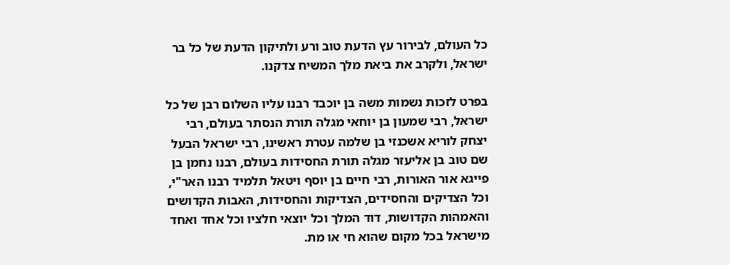כל העולם, לבירור עץ הדעת טוב ורע ולתיקון הדעת של כל בר ישראל, ולקרב את ביאת מלך המשיח צדקנו.

בפרט לזכות נשמות משה בן יוכבד רבנו עליו השלום רבן של כל ישראל, רבי שמעון בן יוחאי מגלה תורת הנסתר בעולם, רבי יצחק לוריא אשכנזי בן שלמה עטרת ראשינו, רבי ישראל הבעל שם טוב בן אליעזר מגלה תורת החסידות בעולם, רבנו נחמן בן פייגא אור האורות, רבי חיים בן יוסף ויטאל תלמיד רבנו האר"י, וכל הצדיקים והחסידים, הצדיקות והחסידות, האבות הקדושים והאמהות הקדושות, דוד המלך וכל יוצאי חלציו וכל אחד ואחד מישראל בכל מקום שהוא חי או מת.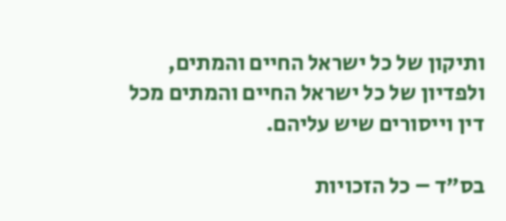ותיקון של כל ישראל החיים והמתים, ולפדיון של כל ישראל החיים והמתים מכל דין וייסורים שיש עליהם.

בס"ד – כל הזכויות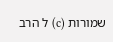שמורות (c) ל הרב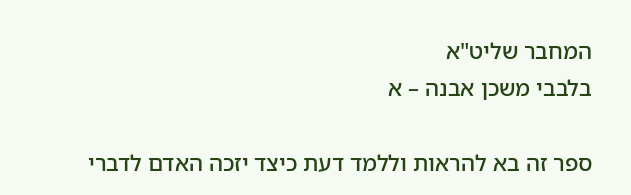המחבר שליט"א
בלבבי משכן אבנה – א

ספר זה בא להראות וללמד דעת כיצד יזכה האדם לדברי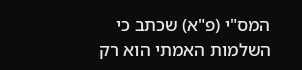המס"י (פ"א) שכתב כי השלמות האמתי הוא רק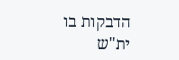הדבקות בו ית"ש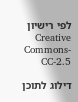לפי רישיון  Creative Commons-CC-2.5

דילוג לתוכן